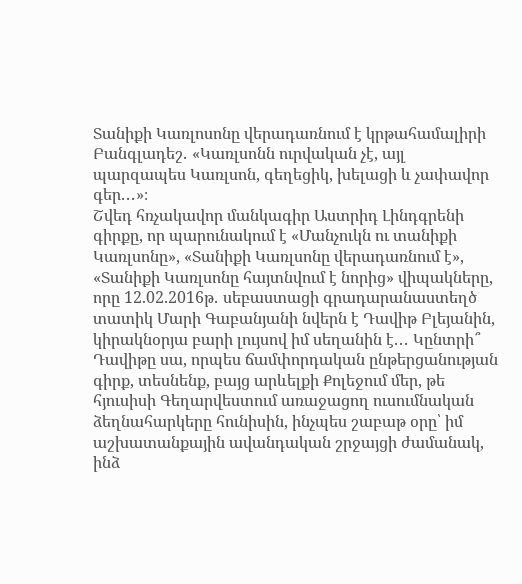Տանիքի Կառլոսոնը վերադառնում է կրթահամալիրի Բանգլադեշ․ «Կառլսոնն ուրվական չէ, այլ պարզապես Կառլսոն, գեղեցիկ, խելացի և չափավոր գեր․․․»։
Շվեդ հռչակավոր մանկագիր Աստրիդ Լինդգրենի գիրքը, որ պարունակում է «Մանչուկն ու տանիքի Կառլսոնը», «Տանիքի Կառլսոնը վերադառնում է», «Տանիքի Կառլսոնը հայտնվում է նորից» վիպակները, որը 12.02.2016թ․ սեբաստացի գրադարանաստեղծ տատիկ Մարի Գաբանյանի նվերն է Դավիթ Բլեյանին, կիրակնօրյա բարի լույսով իմ սեղանին է․․․ Կընտրի՞ Դավիթը սա, որպես ճամփորդական ընթերցանության գիրք, տեսնենք, բայց արևելքի Քոլեջում մեր, թե հյուսիսի Գեղարվեստում առաջացող ուսումնական ձեղնահարկերը հունիսին, ինչպես շաբաթ օրը՝ իմ աշխատանքային ավանդական շրջայցի ժամանակ, ինձ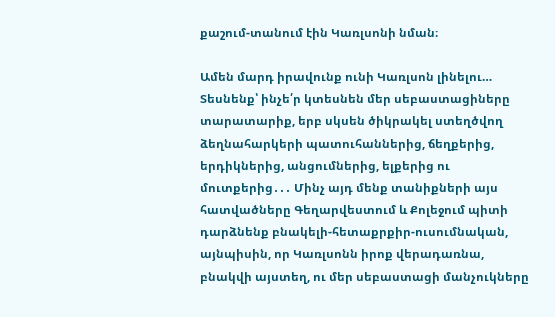քաշում-տանում էին Կառլսոնի նման։

Ամեն մարդ իրավունք ունի Կառլսոն լինելու… Տեսնենք՝ ինչե՛ր կտեսնեն մեր սեբաստացիները տարատարիք, երբ սկսեն ծիկրակել ստեղծվող ձեղնահարկերի պատուհաններից, ճեղքերից, երդիկներից, անցումներից, ելքերից ու մուտքերից․․․ Մինչ այդ մենք տանիքների այս հատվածները Գեղարվեստում և Քոլեջում պիտի դարձնենք բնակելի-հետաքրքիր-ուսումնական, այնպիսին, որ Կառլսոնն իրոք վերադառնա, բնակվի այստեղ, ու մեր սեբաստացի մանչուկները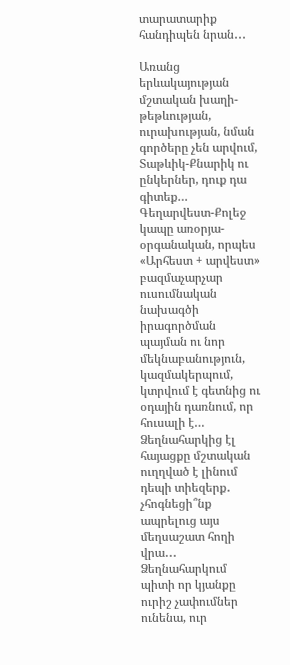տարատարիք հանդիպեն նրան․․․

Առանց երևակայության մշտական խաղի-թեթևության, ուրախության, նման գործերը չեն արվում, Տաթևիկ-Քնարիկ ու ընկերներ, դուք դա գիտեք… Գեղարվեստ-Քոլեջ կապը առօրյա-օրգանական, որպես «Արհեստ + արվեստ» բազմաչարչար ուսումնական նախագծի իրագործման պայման ու նոր մեկնաբանություն, կազմակերպում, կտրվում է գետնից ու օդային դառնում, որ հուսալի է… Ձեղնահարկից էլ հայացքը մշտական ուղղված է լինում դեպի տիեզերք․ չհոգնեցի՞նք ապրելուց այս մեղսաշատ հողի վրա․․․ Ձեղնահարկում պիտի որ կյանքը ուրիշ չափումներ ունենա, ուր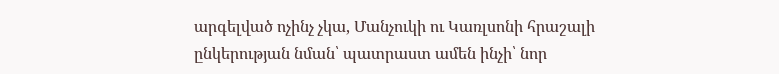արգելված ոչինչ չկա, Մանչուկի ու Կառլսոնի հրաշալի ընկերության նման՝ պատրաստ ամեն ինչի՝ նոր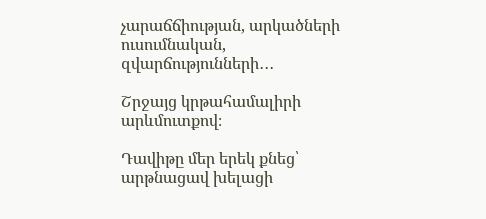չարաճճիության, արկածների ուսումնական, զվարճությունների․․․

Շրջայց կրթահամալիրի արևմուտքով։

Դավիթը մեր երեկ քնեց՝ արթնացավ խելացի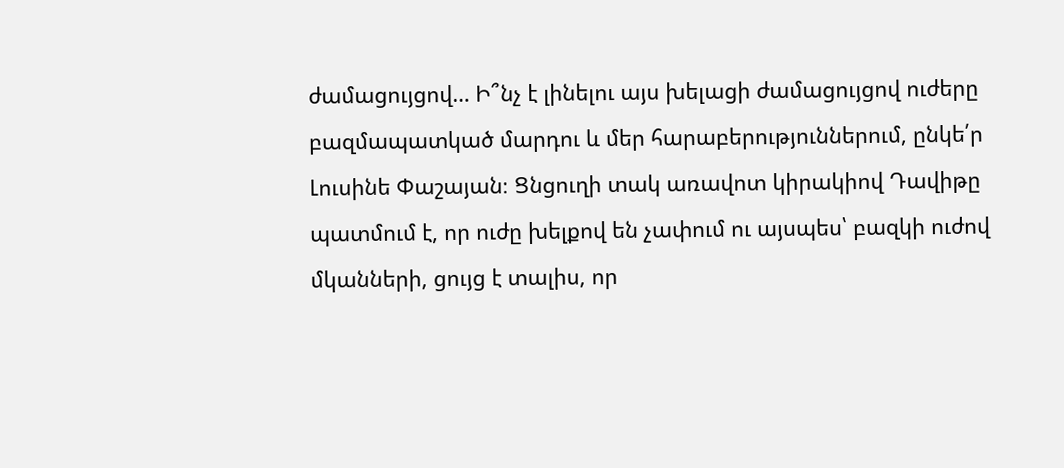ժամացույցով… Ի՞նչ է լինելու այս խելացի ժամացույցով ուժերը բազմապատկած մարդու և մեր հարաբերություններում, ընկե՛ր Լուսինե Փաշայան։ Ցնցուղի տակ առավոտ կիրակիով Դավիթը պատմում է, որ ուժը խելքով են չափում ու այսպես՝ բազկի ուժով մկանների, ցույց է տալիս, որ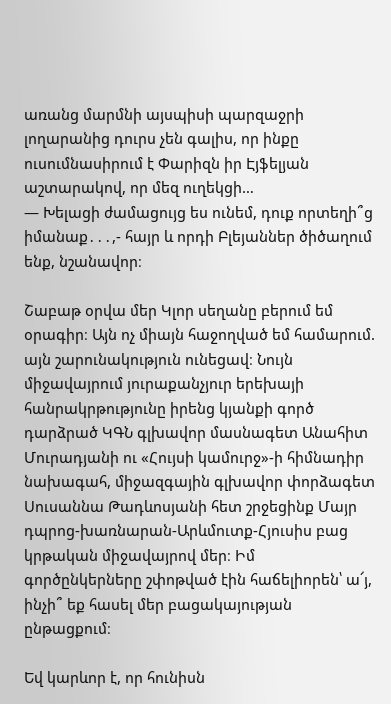առանց մարմնի այսպիսի պարզաջրի  լողարանից դուրս չեն գալիս, որ ինքը ուսումնասիրում է Փարիզն իր Էյֆելյան աշտարակով, որ մեզ ուղեկցի…
— Խելացի ժամացույց ես ունեմ, դուք որտեղի՞ց իմանաք․․․,- հայր և որդի Բլեյաններ ծիծաղում ենք, նշանավոր։

Շաբաթ օրվա մեր Կլոր սեղանը բերում եմ օրագիր։ Այն ոչ միայն հաջողված եմ համարում. այն շարունակություն ունեցավ։ Նույն միջավայրում յուրաքանչյուր երեխայի հանրակրթությունը իրենց կյանքի գործ դարձրած ԿԳՆ գլխավոր մասնագետ Անահիտ Մուրադյանի ու «Հույսի կամուրջ»-ի հիմնադիր նախագահ, միջազգային գլխավոր փորձագետ Սուսաննա Թադևոսյանի հետ շրջեցինք Մայր դպրոց-խառնարան-Արևմուտք-Հյուսիս բաց կրթական միջավայրով մեր։ Իմ գործընկերները շփոթված էին հաճելիորեն՝ ա՜յ, ինչի՞ եք հասել մեր բացակայության ընթացքում։

Եվ կարևոր է, որ հունիսն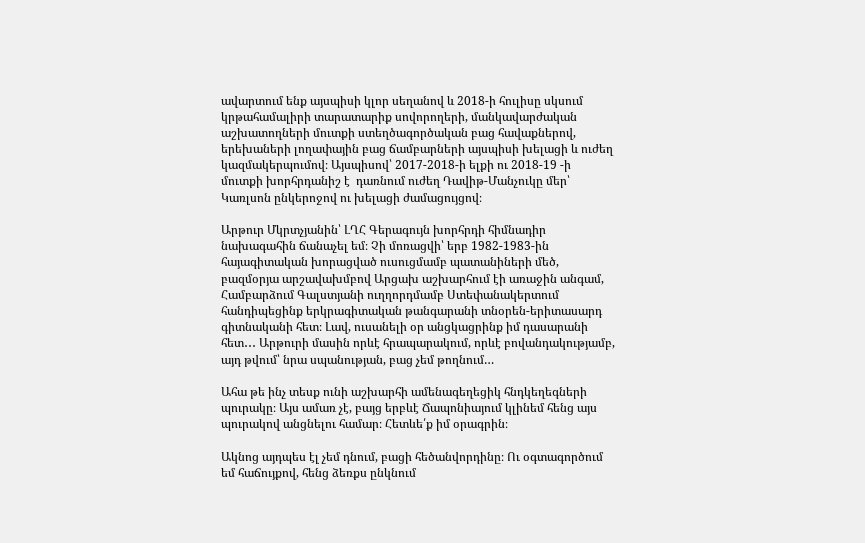ավարտում ենք այսպիսի կլոր սեղանով և 2018-ի հուլիսը սկսում կրթահամալիրի տարատարիք սովորողերի, մանկավարժական աշխատողների մուտքի ստեղծագործական բաց հավաքներով, երեխաների լողափային բաց ճամբարների այսպիսի խելացի և ուժեղ կազմակերպումով։ Այսպիսով՝ 2017-2018-ի ելքի ու 2018-19 -ի մուտքի խորհրդանիշ է  դառնում ուժեղ Դավիթ-Մանչուկը մեր՝ Կառլսոն ընկերոջով ու խելացի ժամացույցով։

Արթուր Մկրտչյանին՝ ԼՂՀ Գերագույն խորհրդի հիմնադիր նախագահին ճանաչել եմ։ Չի մոռացվի՝ երբ 1982-1983-ին հայագիտական խորացված ուսուցմամբ պատանիների մեծ, բազմօրյա արշավախմբով Արցախ աշխարհում էի առաջին անգամ, Համբարձում Գալստյանի ուղղորդմամբ Ստեփանակերտում հանդիպեցինք երկրագիտական թանգարանի տնօրեն-երիտասարդ գիտնականի հետ։ Լավ, ուսանելի օր անցկացրինք իմ դասարանի հետ․․․ Արթուրի մասին որևէ հրապարակում, որևէ բովանդակությամբ, այդ թվում՝ նրա սպանության, բաց չեմ թողնում…

Ահա թե ինչ տեսք ունի աշխարհի ամենագեղեցիկ հնդկեղեգների պուրակը։ Այս ամառ չէ, բայց երբևէ Ճապոնիայում կլինեմ հենց այս պուրակով անցնելու համար։ Հետևե՛ք իմ օրագրին։

Ակնոց այդպես էլ չեմ դնում, բացի հեծանվորդինը։ Ու օգտագործում եմ հաճույքով, հենց ձեռքս ընկնում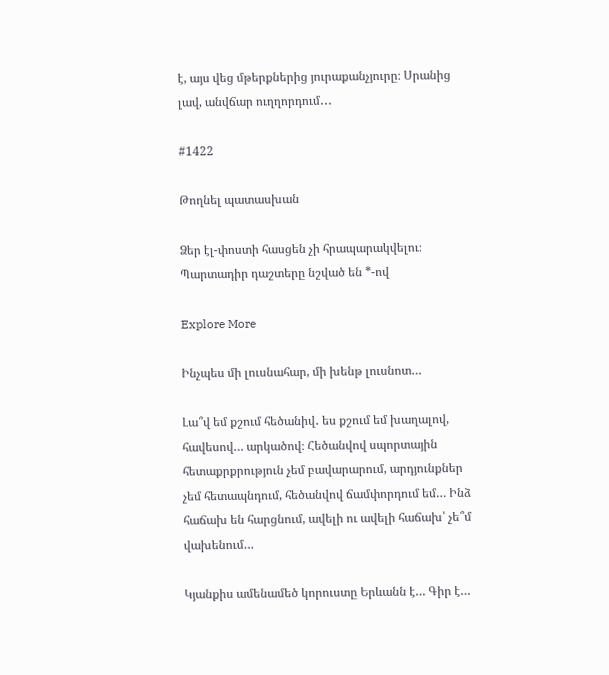է, այս վեց մթերքներից յուրաքանչյուրը։ Սրանից լավ, անվճար ուղղորդում․․․

#1422

Թողնել պատասխան

Ձեր էլ-փոստի հասցեն չի հրապարակվելու։ Պարտադիր դաշտերը նշված են *-ով

Explore More

Ինչպես մի լուսնահար, մի խենթ լուսնոտ…

Լա՞վ եմ քշում հեծանիվ․ ես քշում եմ խաղալով, հավեսով… արկածով։ Հեծանվով սպորտային հետաքրքրություն չեմ բավարարում, արդյունքներ չեմ հետապնդում, հեծանվով ճամփորդում եմ… Ինձ հաճախ են հարցնում, ավելի ու ավելի հաճախ՝ չե՞մ վախենում…

Կյանքիս ամենամեծ կորուստը Երևանն է… Գիր է…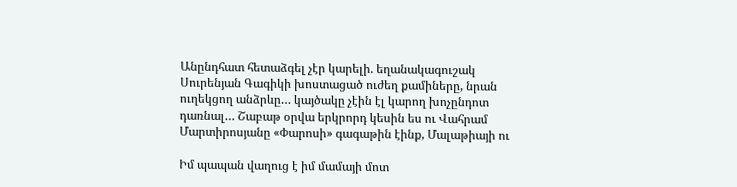Անընդհատ հետաձգել չէր կարելի. եղանակագուշակ Սուրենյան Գագիկի խոստացած ուժեղ քամիները, նրան ուղեկցող անձրևը… կայծակը չէին էլ կարող խոչընդոտ դառնալ… Շաբաթ օրվա երկրորդ կեսին ես ու Վահրամ Մարտիրոսյանը «Փարոսի» գագաթին էինք, Մալաթիայի ու

Իմ պապան վաղուց է իմ մամայի մոտ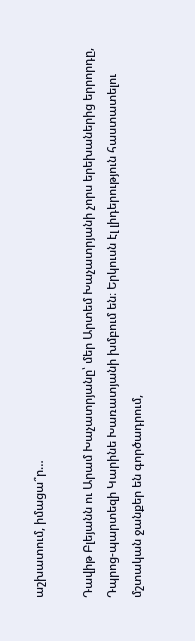աշխատում, իմացա՞ր…

Դավիթ Բլեյանն ու Արամ Խաչատրյանը՝ մեր Արտեմ Խաչատրյանի չորս երեխաներից երրորդը, Դպրոց-պարտեզի Կարինե Խառատյանի խմբում են։ Երկուսն էլ լիդերություն հաստատելու մշտական ջանքեր են գործադրում,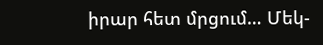իրար հետ մրցում… Մեկ-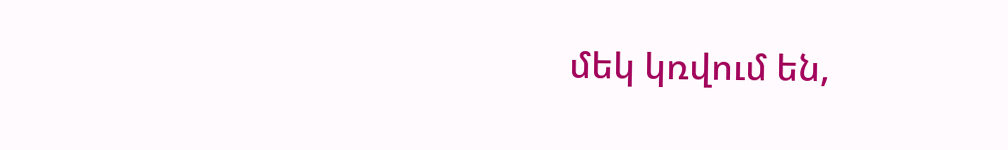մեկ կռվում են,